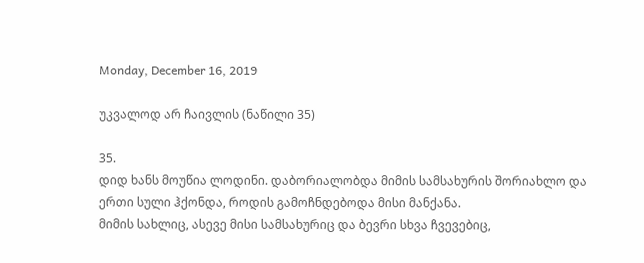Monday, December 16, 2019

უკვალოდ არ ჩაივლის (ნაწილი 35)

35.
დიდ ხანს მოუწია ლოდინი. დაბორიალობდა მიმის სამსახურის შორიახლო და ერთი სული ჰქონდა, როდის გამოჩნდებოდა მისი მანქანა.
მიმის სახლიც, ასევე მისი სამსახურიც და ბევრი სხვა ჩვევებიც,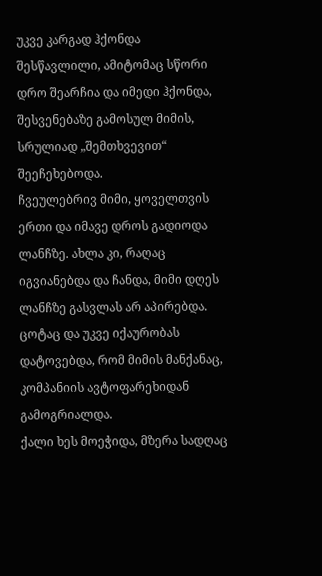უკვე კარგად ჰქონდა შესწავლილი, ამიტომაც სწორი დრო შეარჩია და იმედი ჰქონდა, შესვენებაზე გამოსულ მიმის, სრულიად „შემთხვევით“ შეეჩეხებოდა.
ჩვეულებრივ მიმი, ყოველთვის ერთი და იმავე დროს გადიოდა ლანჩზე. ახლა კი, რაღაც იგვიანებდა და ჩანდა, მიმი დღეს ლანჩზე გასვლას არ აპირებდა.
ცოტაც და უკვე იქაურობას დატოვებდა, რომ მიმის მანქანაც, კომპანიის ავტოფარეხიდან გამოგრიალდა.
ქალი ხეს მოეჭიდა, მზერა სადღაც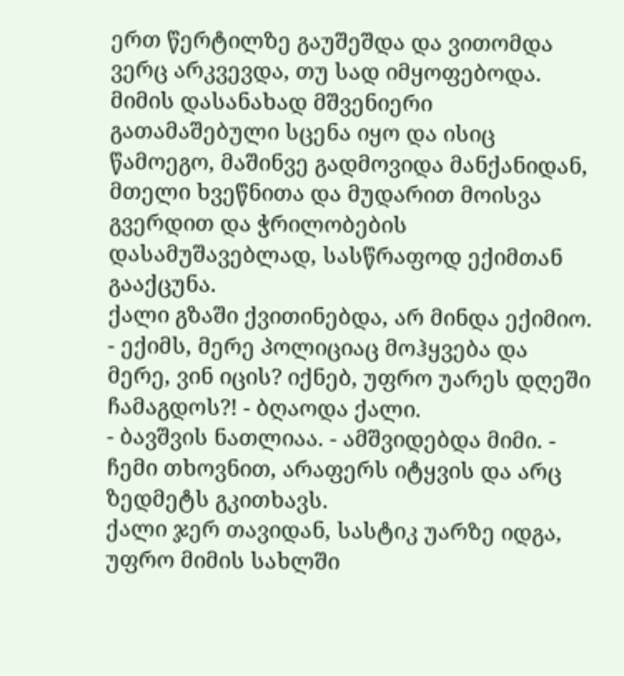ერთ წერტილზე გაუშეშდა და ვითომდა ვერც არკვევდა, თუ სად იმყოფებოდა. მიმის დასანახად მშვენიერი გათამაშებული სცენა იყო და ისიც წამოეგო, მაშინვე გადმოვიდა მანქანიდან, მთელი ხვეწნითა და მუდარით მოისვა გვერდით და ჭრილობების დასამუშავებლად, სასწრაფოდ ექიმთან გააქცუნა.
ქალი გზაში ქვითინებდა, არ მინდა ექიმიო.
- ექიმს, მერე პოლიციაც მოჰყვება და მერე, ვინ იცის? იქნებ, უფრო უარეს დღეში ჩამაგდოს?! - ბღაოდა ქალი.
- ბავშვის ნათლიაა. - ამშვიდებდა მიმი. - ჩემი თხოვნით, არაფერს იტყვის და არც ზედმეტს გკითხავს.
ქალი ჯერ თავიდან, სასტიკ უარზე იდგა, უფრო მიმის სახლში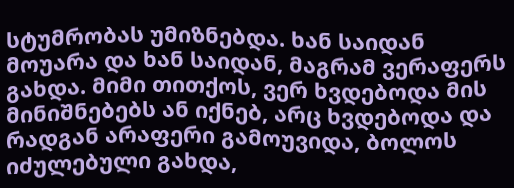სტუმრობას უმიზნებდა. ხან საიდან მოუარა და ხან საიდან, მაგრამ ვერაფერს გახდა. მიმი თითქოს, ვერ ხვდებოდა მის მინიშნებებს ან იქნებ, არც ხვდებოდა და რადგან არაფერი გამოუვიდა, ბოლოს იძულებული გახდა,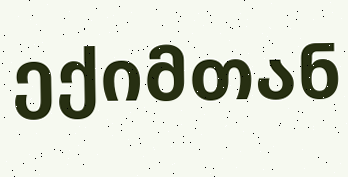ექიმთან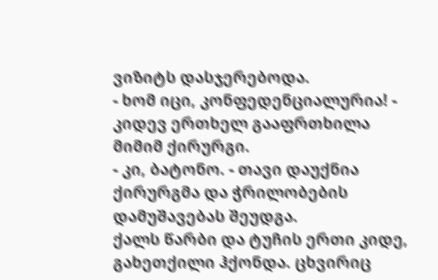ვიზიტს დასჯერებოდა.
- ხომ იცი, კონფედენციალურია! - კიდევ ერთხელ გააფრთხილა მიმიმ ქირურგი.
- კი, ბატონო. - თავი დაუქნია ქირურგმა და ჭრილობების დამუშავებას შეუდგა.
ქალს წარბი და ტუჩის ერთი კიდე, გახეთქილი ჰქონდა. ცხვირიც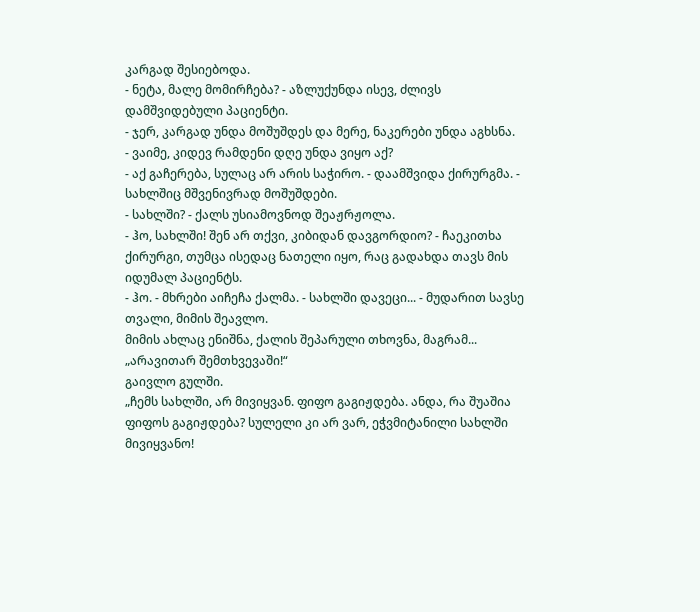კარგად შესიებოდა.
- ნეტა, მალე მომირჩება? - აზლუქუნდა ისევ, ძლივს დამშვიდებული პაციენტი.
- ჯერ, კარგად უნდა მოშუშდეს და მერე, ნაკერები უნდა აგხსნა.
- ვაიმე, კიდევ რამდენი დღე უნდა ვიყო აქ?
- აქ გაჩერება, სულაც არ არის საჭირო. - დაამშვიდა ქირურგმა. - სახლშიც მშვენივრად მოშუშდები.
- სახლში? - ქალს უსიამოვნოდ შეაჟრჟოლა.
- ჰო, სახლში! შენ არ თქვი, კიბიდან დავგორდიო? - ჩაეკითხა ქირურგი, თუმცა ისედაც ნათელი იყო, რაც გადახდა თავს მის იდუმალ პაციენტს.
- ჰო. - მხრები აიჩეჩა ქალმა. - სახლში დავეცი... - მუდარით სავსე თვალი, მიმის შეავლო.
მიმის ახლაც ენიშნა, ქალის შეპარული თხოვნა, მაგრამ...
„არავითარ შემთხვევაში!“
გაივლო გულში.
„ჩემს სახლში, არ მივიყვან. ფიფო გაგიჟდება. ანდა, რა შუაშია ფიფოს გაგიჟდება? სულელი კი არ ვარ, ეჭვმიტანილი სახლში მივიყვანო!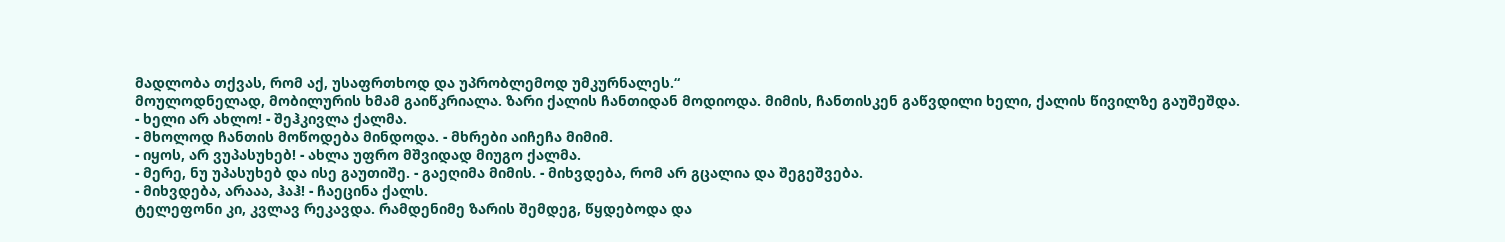მადლობა თქვას, რომ აქ, უსაფრთხოდ და უპრობლემოდ უმკურნალეს.“
მოულოდნელად, მობილურის ხმამ გაიწკრიალა. ზარი ქალის ჩანთიდან მოდიოდა. მიმის, ჩანთისკენ გაწვდილი ხელი, ქალის წივილზე გაუშეშდა.
- ხელი არ ახლო! - შეჰკივლა ქალმა.
- მხოლოდ ჩანთის მოწოდება მინდოდა. - მხრები აიჩეჩა მიმიმ.
- იყოს, არ ვუპასუხებ! - ახლა უფრო მშვიდად მიუგო ქალმა.
- მერე, ნუ უპასუხებ და ისე გაუთიშე. - გაეღიმა მიმის. - მიხვდება, რომ არ გცალია და შეგეშვება.
- მიხვდება, არააა, ჰაჰ! - ჩაეცინა ქალს.
ტელეფონი კი, კვლავ რეკავდა. რამდენიმე ზარის შემდეგ, წყდებოდა და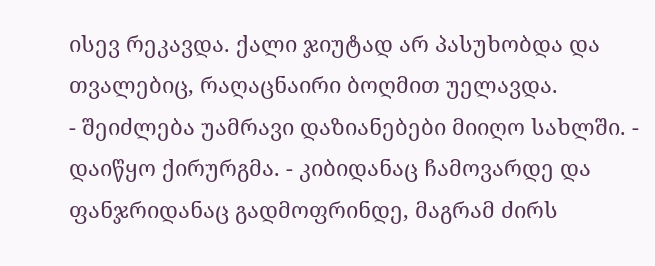ისევ რეკავდა. ქალი ჯიუტად არ პასუხობდა და თვალებიც, რაღაცნაირი ბოღმით უელავდა.
- შეიძლება უამრავი დაზიანებები მიიღო სახლში. - დაიწყო ქირურგმა. - კიბიდანაც ჩამოვარდე და ფანჯრიდანაც გადმოფრინდე, მაგრამ ძირს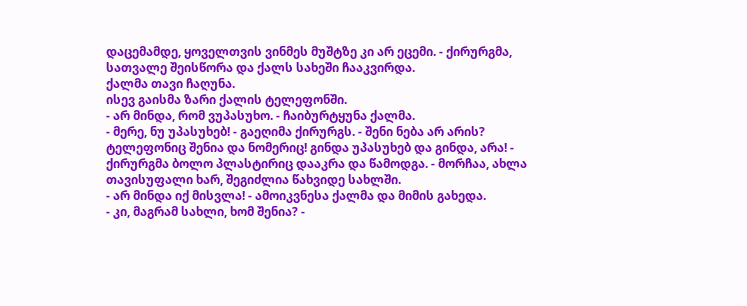დაცემამდე, ყოველთვის ვინმეს მუშტზე კი არ ეცემი. - ქირურგმა, სათვალე შეისწორა და ქალს სახეში ჩააკვირდა.
ქალმა თავი ჩაღუნა.
ისევ გაისმა ზარი ქალის ტელეფონში.
- არ მინდა, რომ ვუპასუხო. - ჩაიბურტყუნა ქალმა.
- მერე, ნუ უპასუხებ! - გაეღიმა ქირურგს. - შენი ნება არ არის? ტელეფონიც შენია და ნომერიც! გინდა უპასუხებ და გინდა, არა! - ქირურგმა ბოლო პლასტირიც დააკრა და წამოდგა. - მორჩაა, ახლა თავისუფალი ხარ, შეგიძლია წახვიდე სახლში.
- არ მინდა იქ მისვლა! - ამოიკვნესა ქალმა და მიმის გახედა.
- კი, მაგრამ სახლი, ხომ შენია? -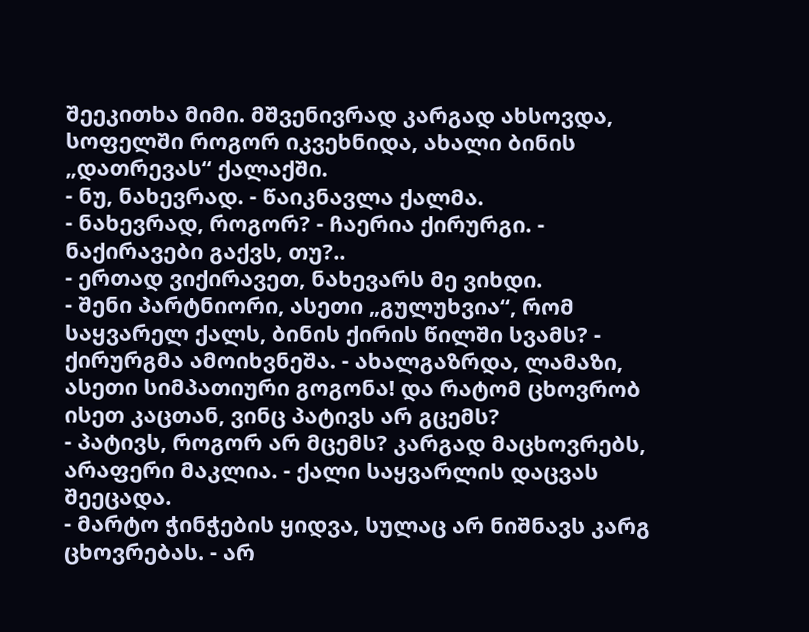შეეკითხა მიმი. მშვენივრად კარგად ახსოვდა, სოფელში როგორ იკვეხნიდა, ახალი ბინის „დათრევას“ ქალაქში.
- ნუ, ნახევრად. - წაიკნავლა ქალმა.
- ნახევრად, როგორ? - ჩაერია ქირურგი. - ნაქირავები გაქვს, თუ?..
- ერთად ვიქირავეთ, ნახევარს მე ვიხდი.
- შენი პარტნიორი, ასეთი „გულუხვია“, რომ საყვარელ ქალს, ბინის ქირის წილში სვამს? - ქირურგმა ამოიხვნეშა. - ახალგაზრდა, ლამაზი, ასეთი სიმპათიური გოგონა! და რატომ ცხოვრობ ისეთ კაცთან, ვინც პატივს არ გცემს?
- პატივს, როგორ არ მცემს? კარგად მაცხოვრებს, არაფერი მაკლია. - ქალი საყვარლის დაცვას შეეცადა.
- მარტო ჭინჭების ყიდვა, სულაც არ ნიშნავს კარგ ცხოვრებას. - არ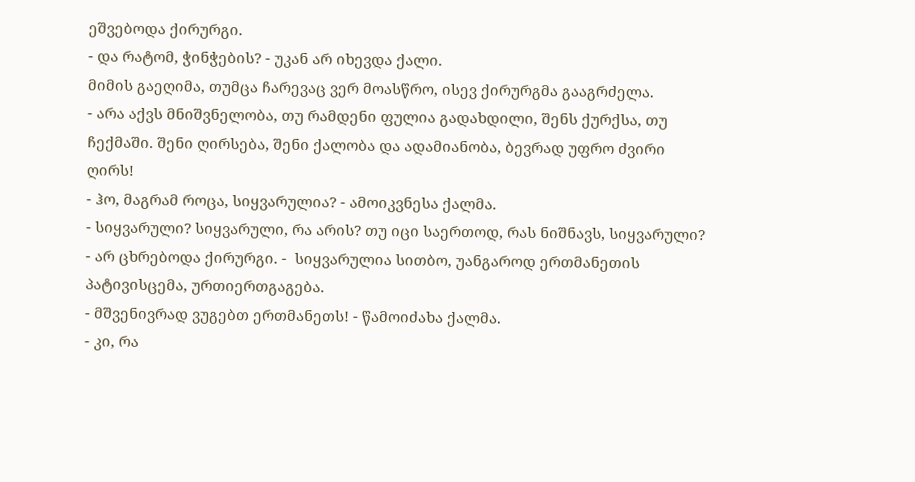ეშვებოდა ქირურგი.
- და რატომ, ჭინჭების? - უკან არ იხევდა ქალი.
მიმის გაეღიმა, თუმცა ჩარევაც ვერ მოასწრო, ისევ ქირურგმა გააგრძელა.
- არა აქვს მნიშვნელობა, თუ რამდენი ფულია გადახდილი, შენს ქურქსა, თუ ჩექმაში. შენი ღირსება, შენი ქალობა და ადამიანობა, ბევრად უფრო ძვირი ღირს!
- ჰო, მაგრამ როცა, სიყვარულია? - ამოიკვნესა ქალმა.
- სიყვარული? სიყვარული, რა არის? თუ იცი საერთოდ, რას ნიშნავს, სიყვარული? - არ ცხრებოდა ქირურგი. -  სიყვარულია სითბო, უანგაროდ ერთმანეთის პატივისცემა, ურთიერთგაგება.
- მშვენივრად ვუგებთ ერთმანეთს! - წამოიძახა ქალმა.
- კი, რა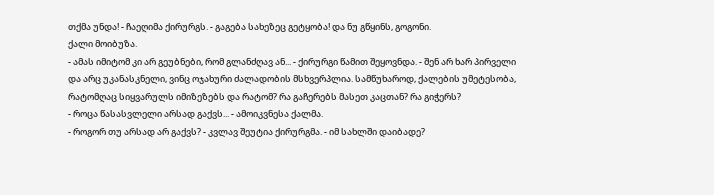თქმა უნდა! - ჩაეღიმა ქირურგს. - გაგება სახეზეც გეტყობა! და ნუ გწყინს, გოგონი.
ქალი მოიბუზა.
- ამას იმიტომ კი არ გეუბნები, რომ გლანძღავ ან... - ქირურგი წამით შეყოვნდა. - შენ არ ხარ პირველი და არც უკანასკნელი, ვინც ოჯახური ძალადობის მსხვერპლია. სამწუხაროდ, ქალების უმეტესობა, რატომღაც სიყვარულს იმიზეზებს და რატომ? რა გაჩერებს მასეთ კაცთან? რა გიჭერს?
- როცა წასასვლელი არსად გაქვს... - ამოიკვნესა ქალმა.
- როგორ თუ არსად არ გაქვს? - კვლავ შეუტია ქირურგმა. - იმ სახლში დაიბადე?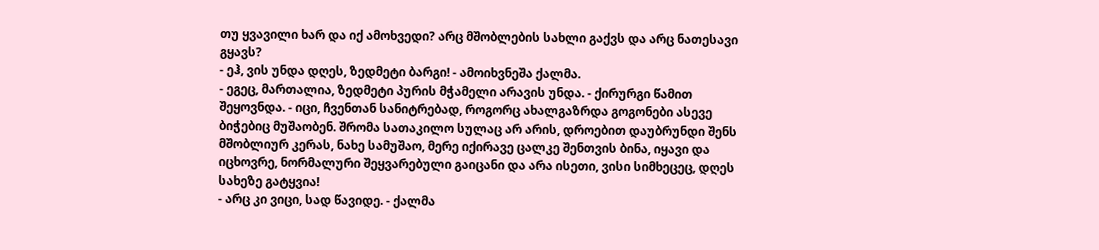თუ ყვავილი ხარ და იქ ამოხვედი? არც მშობლების სახლი გაქვს და არც ნათესავი გყავს?
- ეჰ, ვის უნდა დღეს, ზედმეტი ბარგი! - ამოიხვნეშა ქალმა.
- ეგეც, მართალია, ზედმეტი პურის მჭამელი არავის უნდა. - ქირურგი წამით შეყოვნდა. - იცი, ჩვენთან სანიტრებად, როგორც ახალგაზრდა გოგონები ასევე ბიჭებიც მუშაობენ. შრომა სათაკილო სულაც არ არის, დროებით დაუბრუნდი შენს მშობლიურ კერას, ნახე სამუშაო, მერე იქირავე ცალკე შენთვის ბინა, იყავი და იცხოვრე, ნორმალური შეყვარებული გაიცანი და არა ისეთი, ვისი სიმხეცეც, დღეს სახეზე გატყვია!
- არც კი ვიცი, სად წავიდე. - ქალმა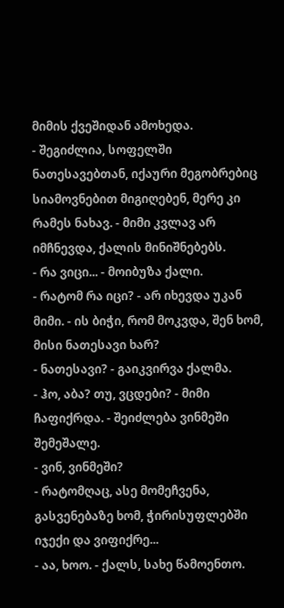მიმის ქვეშიდან ამოხედა.
- შეგიძლია, სოფელში ნათესავებთან, იქაური მეგობრებიც სიამოვნებით მიგიღებენ, მერე კი რამეს ნახავ. - მიმი კვლავ არ იმჩნევდა, ქალის მინიშნებებს.
- რა ვიცი... - მოიბუზა ქალი.
- რატომ რა იცი? - არ იხევდა უკან მიმი. - ის ბიჭი, რომ მოკვდა, შენ ხომ, მისი ნათესავი ხარ?
- ნათესავი? - გაიკვირვა ქალმა.
- ჰო, აბა? თუ, ვცდები? - მიმი ჩაფიქრდა. - შეიძლება ვინმეში შემეშალე.
- ვინ, ვინმეში?
- რატომღაც, ასე მომეჩვენა, გასვენებაზე ხომ, ჭირისუფლებში იჯექი და ვიფიქრე...
- აა, ხოო. - ქალს, სახე წამოენთო.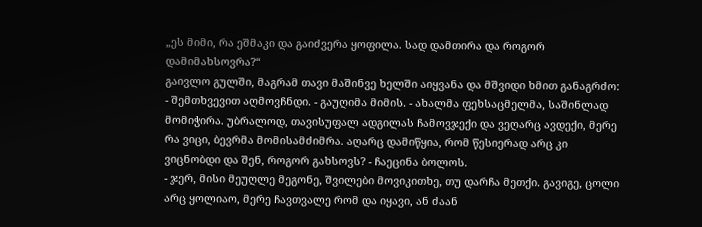„ეს მიმი, რა ეშმაკი და გაიძვერა ყოფილა. სად დამთირა და როგორ დამიმახსოვრა?“
გაივლო გულში, მაგრამ თავი მაშინვე ხელში აიყვანა და მშვიდი ხმით განაგრძო:
- შემთხვევით აღმოვჩნდი. - გაუღიმა მიმის. - ახალმა ფეხსაცმელმა, საშინლად მომიჭირა. უბრალოდ, თავისუფალ ადგილას ჩამოვჯექი და ვეღარც ავდექი, მერე რა ვიცი, ბევრმა მომისამძიმრა. აღარც დამიწყია, რომ წესიერად არც კი ვიცნობდი და შენ, როგორ გახსოვს? - ჩაეცინა ბოლოს.
- ჯერ, მისი მეუღლე მეგონე, შვილები მოვიკითხე, თუ დარჩა მეთქი. გავიგე, ცოლი არც ყოლიაო, მერე ჩავთვალე რომ და იყავი, ან ძაან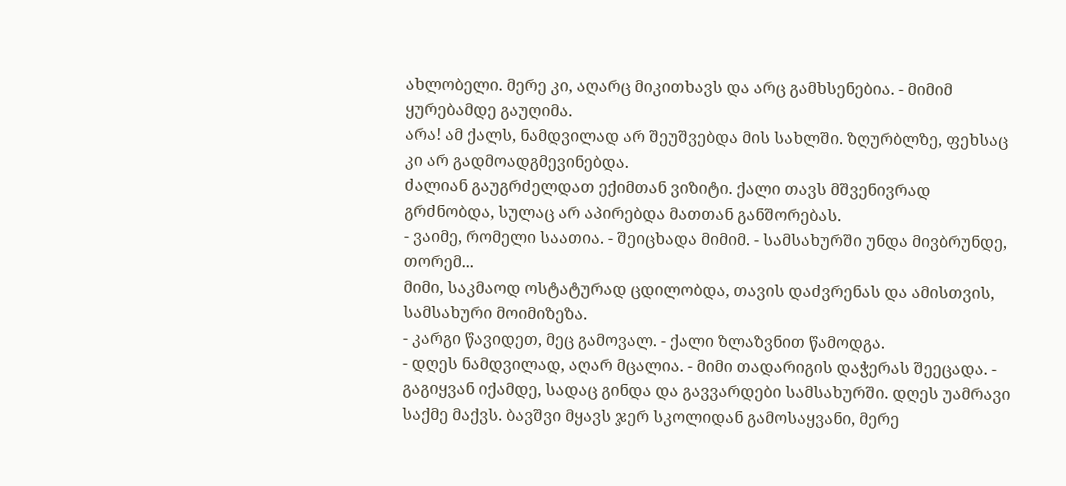ახლობელი. მერე კი, აღარც მიკითხავს და არც გამხსენებია. - მიმიმ ყურებამდე გაუღიმა.
არა! ამ ქალს, ნამდვილად არ შეუშვებდა მის სახლში. ზღურბლზე, ფეხსაც კი არ გადმოადგმევინებდა.
ძალიან გაუგრძელდათ ექიმთან ვიზიტი. ქალი თავს მშვენივრად გრძნობდა, სულაც არ აპირებდა მათთან განშორებას.
- ვაიმე, რომელი საათია. - შეიცხადა მიმიმ. - სამსახურში უნდა მივბრუნდე, თორემ...
მიმი, საკმაოდ ოსტატურად ცდილობდა, თავის დაძვრენას და ამისთვის, სამსახური მოიმიზეზა.
- კარგი წავიდეთ, მეც გამოვალ. - ქალი ზლაზვნით წამოდგა.
- დღეს ნამდვილად, აღარ მცალია. - მიმი თადარიგის დაჭერას შეეცადა. - გაგიყვან იქამდე, სადაც გინდა და გავვარდები სამსახურში. დღეს უამრავი საქმე მაქვს. ბავშვი მყავს ჯერ სკოლიდან გამოსაყვანი, მერე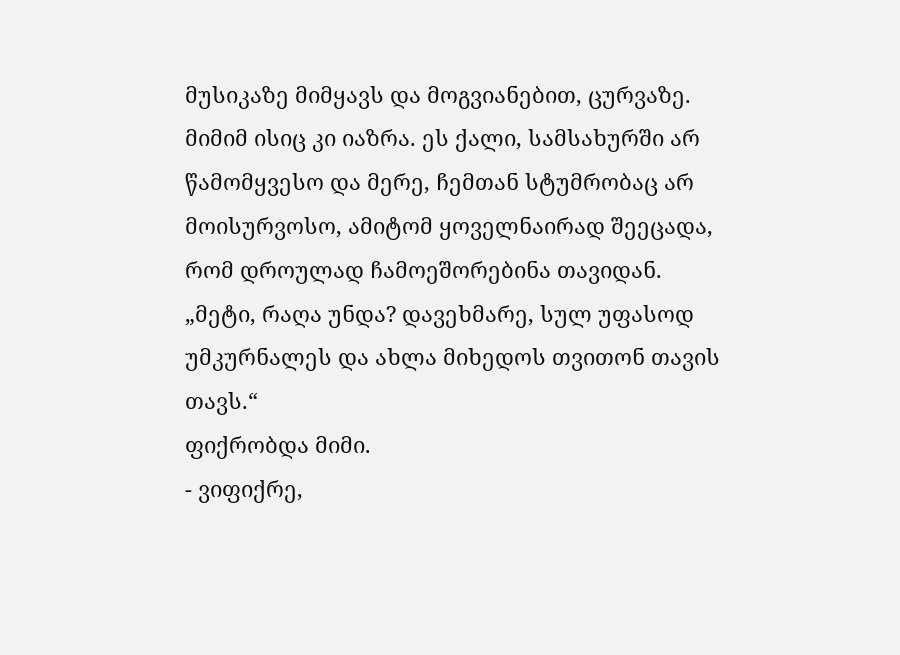მუსიკაზე მიმყავს და მოგვიანებით, ცურვაზე.
მიმიმ ისიც კი იაზრა. ეს ქალი, სამსახურში არ წამომყვესო და მერე, ჩემთან სტუმრობაც არ მოისურვოსო, ამიტომ ყოველნაირად შეეცადა, რომ დროულად ჩამოეშორებინა თავიდან.
„მეტი, რაღა უნდა? დავეხმარე, სულ უფასოდ უმკურნალეს და ახლა მიხედოს თვითონ თავის თავს.“
ფიქრობდა მიმი.
- ვიფიქრე,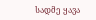სადმე ყავა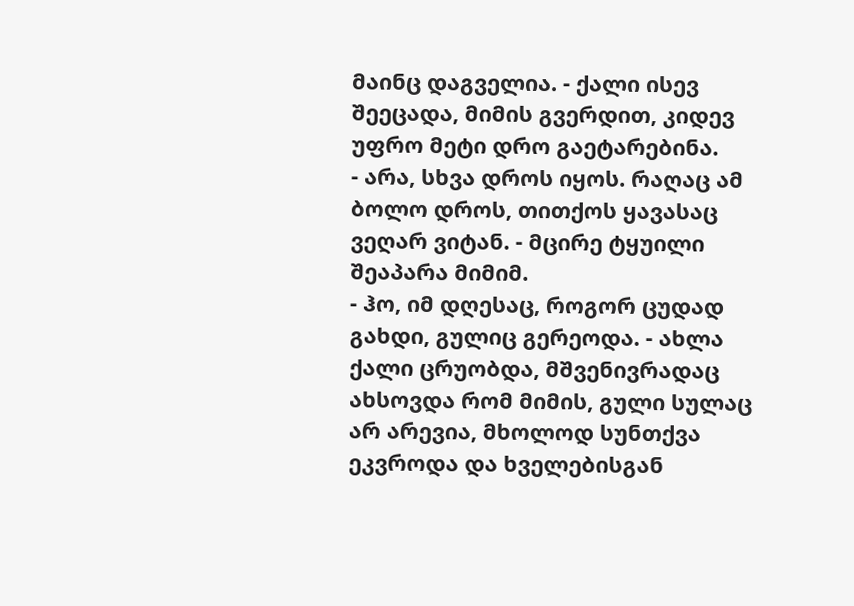მაინც დაგველია. - ქალი ისევ შეეცადა, მიმის გვერდით, კიდევ უფრო მეტი დრო გაეტარებინა.
- არა, სხვა დროს იყოს. რაღაც ამ ბოლო დროს, თითქოს ყავასაც ვეღარ ვიტან. - მცირე ტყუილი შეაპარა მიმიმ.
- ჰო, იმ დღესაც, როგორ ცუდად გახდი, გულიც გერეოდა. - ახლა ქალი ცრუობდა, მშვენივრადაც ახსოვდა რომ მიმის, გული სულაც არ არევია, მხოლოდ სუნთქვა ეკვროდა და ხველებისგან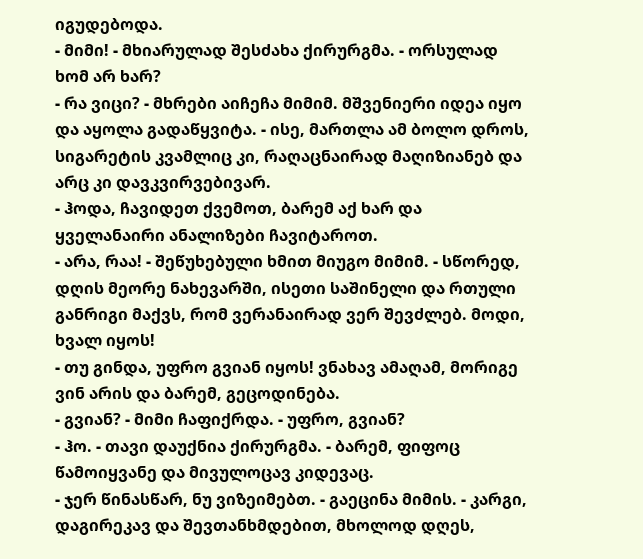იგუდებოდა.
- მიმი! - მხიარულად შესძახა ქირურგმა. - ორსულად ხომ არ ხარ?
- რა ვიცი? - მხრები აიჩეჩა მიმიმ. მშვენიერი იდეა იყო და აყოლა გადაწყვიტა. - ისე, მართლა ამ ბოლო დროს, სიგარეტის კვამლიც კი, რაღაცნაირად მაღიზიანებ და არც კი დავკვირვებივარ.
- ჰოდა, ჩავიდეთ ქვემოთ, ბარემ აქ ხარ და ყველანაირი ანალიზები ჩავიტაროთ.
- არა, რაა! - შეწუხებული ხმით მიუგო მიმიმ. - სწორედ, დღის მეორე ნახევარში, ისეთი საშინელი და რთული განრიგი მაქვს, რომ ვერანაირად ვერ შევძლებ. მოდი, ხვალ იყოს!
- თუ გინდა, უფრო გვიან იყოს! ვნახავ ამაღამ, მორიგე ვინ არის და ბარემ, გეცოდინება.
- გვიან? - მიმი ჩაფიქრდა. - უფრო, გვიან?
- ჰო. - თავი დაუქნია ქირურგმა. - ბარემ, ფიფოც წამოიყვანე და მივულოცავ კიდევაც.
- ჯერ წინასწარ, ნუ ვიზეიმებთ. - გაეცინა მიმის. - კარგი, დაგირეკავ და შევთანხმდებით, მხოლოდ დღეს,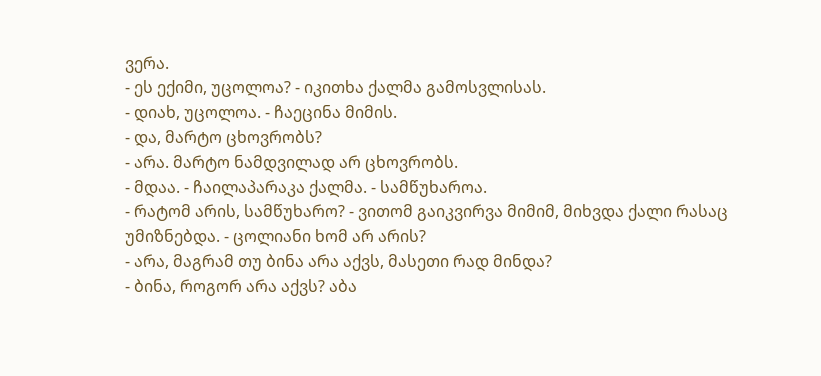ვერა.
- ეს ექიმი, უცოლოა? - იკითხა ქალმა გამოსვლისას.
- დიახ, უცოლოა. - ჩაეცინა მიმის.
- და, მარტო ცხოვრობს?
- არა. მარტო ნამდვილად არ ცხოვრობს.
- მდაა. - ჩაილაპარაკა ქალმა. - სამწუხაროა.
- რატომ არის, სამწუხარო? - ვითომ გაიკვირვა მიმიმ, მიხვდა ქალი რასაც უმიზნებდა. - ცოლიანი ხომ არ არის?
- არა, მაგრამ თუ ბინა არა აქვს, მასეთი რად მინდა?
- ბინა, როგორ არა აქვს? აბა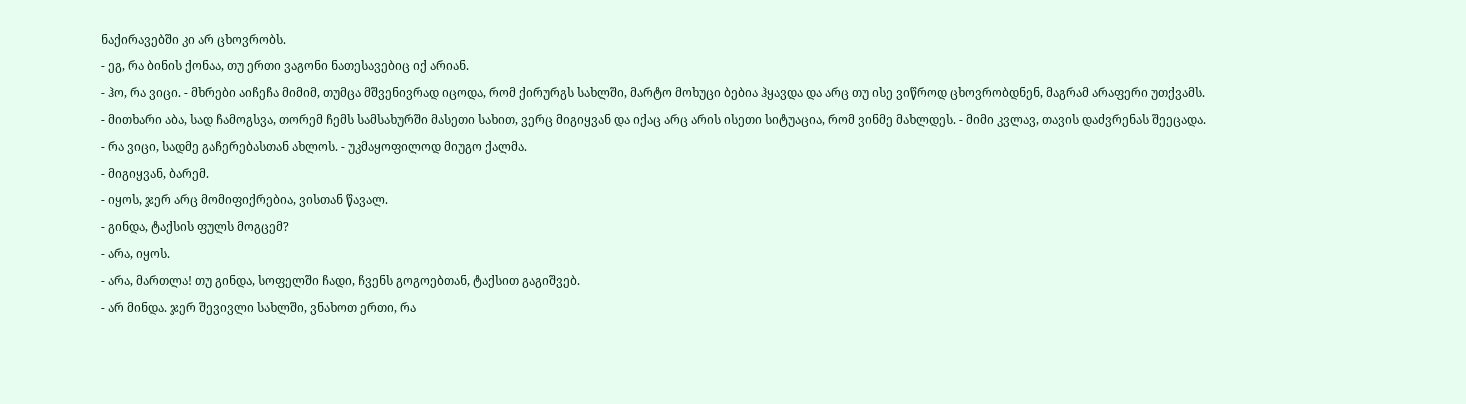ნაქირავებში კი არ ცხოვრობს.
- ეგ, რა ბინის ქონაა, თუ ერთი ვაგონი ნათესავებიც იქ არიან.
- ჰო, რა ვიცი. - მხრები აიჩეჩა მიმიმ, თუმცა მშვენივრად იცოდა, რომ ქირურგს სახლში, მარტო მოხუცი ბებია ჰყავდა და არც თუ ისე ვიწროდ ცხოვრობდნენ, მაგრამ არაფერი უთქვამს.
- მითხარი აბა, სად ჩამოგსვა, თორემ ჩემს სამსახურში მასეთი სახით, ვერც მიგიყვან და იქაც არც არის ისეთი სიტუაცია, რომ ვინმე მახლდეს. - მიმი კვლავ, თავის დაძვრენას შეეცადა.
- რა ვიცი, სადმე გაჩერებასთან ახლოს. - უკმაყოფილოდ მიუგო ქალმა.
- მიგიყვან, ბარემ.
- იყოს, ჯერ არც მომიფიქრებია, ვისთან წავალ.
- გინდა, ტაქსის ფულს მოგცემ?
- არა, იყოს.
- არა, მართლა! თუ გინდა, სოფელში ჩადი, ჩვენს გოგოებთან, ტაქსით გაგიშვებ.
- არ მინდა. ჯერ შევივლი სახლში, ვნახოთ ერთი, რა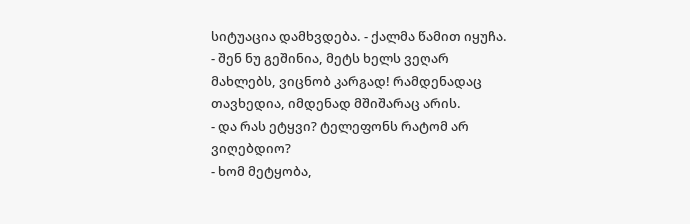სიტუაცია დამხვდება. - ქალმა წამით იყუჩა. - შენ ნუ გეშინია, მეტს ხელს ვეღარ მახლებს, ვიცნობ კარგად! რამდენადაც თავხედია, იმდენად მშიშარაც არის.
- და რას ეტყვი? ტელეფონს რატომ არ ვიღებდიო?
- ხომ მეტყობა,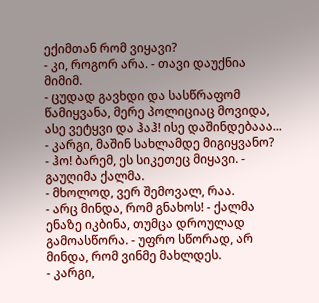ექიმთან რომ ვიყავი?
- კი, როგორ არა. - თავი დაუქნია მიმიმ.
- ცუდად გავხდი და სასწრაფომ წამიყვანა, მერე პოლიციაც მოვიდა, ასე ვეტყვი და ჰაჰ! ისე დაშინდებააა...
- კარგი, მაშინ სახლამდე მიგიყვანო?
- ჰო! ბარემ, ეს სიკეთეც მიყავი. - გაუღიმა ქალმა.
- მხოლოდ, ვერ შემოვალ, რაა.
- არც მინდა, რომ გნახოს! - ქალმა ენაზე იკბინა, თუმცა დროულად გამოასწორა. - უფრო სწორად, არ მინდა, რომ ვინმე მახლდეს.
- კარგი,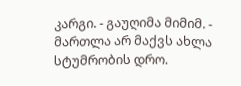კარგი. - გაუღიმა მიმიმ. - მართლა არ მაქვს ახლა სტუმრობის დრო.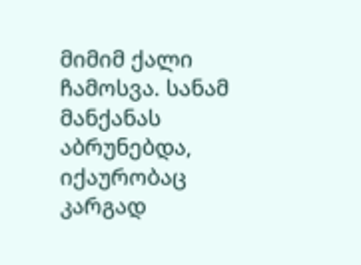მიმიმ ქალი ჩამოსვა. სანამ მანქანას აბრუნებდა, იქაურობაც კარგად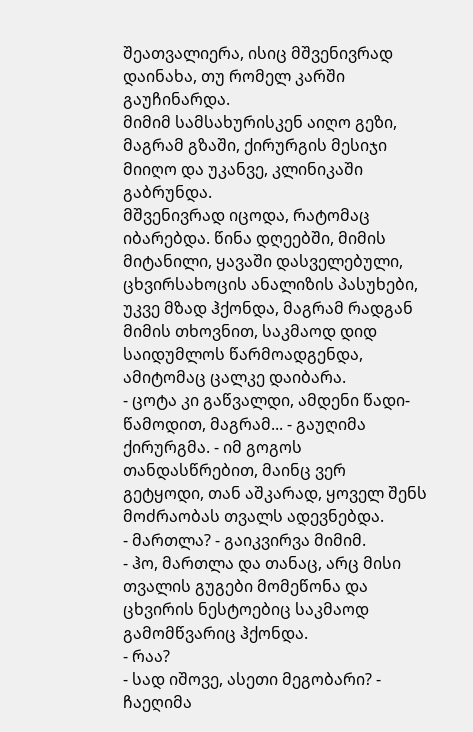შეათვალიერა, ისიც მშვენივრად დაინახა, თუ რომელ კარში გაუჩინარდა.
მიმიმ სამსახურისკენ აიღო გეზი, მაგრამ გზაში, ქირურგის მესიჯი მიიღო და უკანვე, კლინიკაში გაბრუნდა.
მშვენივრად იცოდა, რატომაც იბარებდა. წინა დღეებში, მიმის მიტანილი, ყავაში დასველებული, ცხვირსახოცის ანალიზის პასუხები, უკვე მზად ჰქონდა, მაგრამ რადგან მიმის თხოვნით, საკმაოდ დიდ საიდუმლოს წარმოადგენდა, ამიტომაც ცალკე დაიბარა.
- ცოტა კი გაწვალდი, ამდენი წადი-წამოდით, მაგრამ... - გაუღიმა ქირურგმა. - იმ გოგოს თანდასწრებით, მაინც ვერ გეტყოდი, თან აშკარად, ყოველ შენს მოძრაობას თვალს ადევნებდა.
- მართლა? - გაიკვირვა მიმიმ.
- ჰო, მართლა და თანაც, არც მისი თვალის გუგები მომეწონა და ცხვირის ნესტოებიც საკმაოდ გამომწვარიც ჰქონდა.
- რაა?
- სად იშოვე, ასეთი მეგობარი? - ჩაეღიმა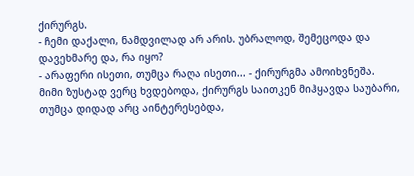ქირურგს.
- ჩემი დაქალი, ნამდვილად არ არის. უბრალოდ, შემეცოდა და დავეხმარე და, რა იყო?
- არაფერი ისეთი, თუმცა რაღა ისეთი... - ქირურგმა ამოიხვნეშა.
მიმი ზუსტად ვერც ხვდებოდა, ქირურგს საითკენ მიჰყავდა საუბარი, თუმცა დიდად არც აინტერესებდა,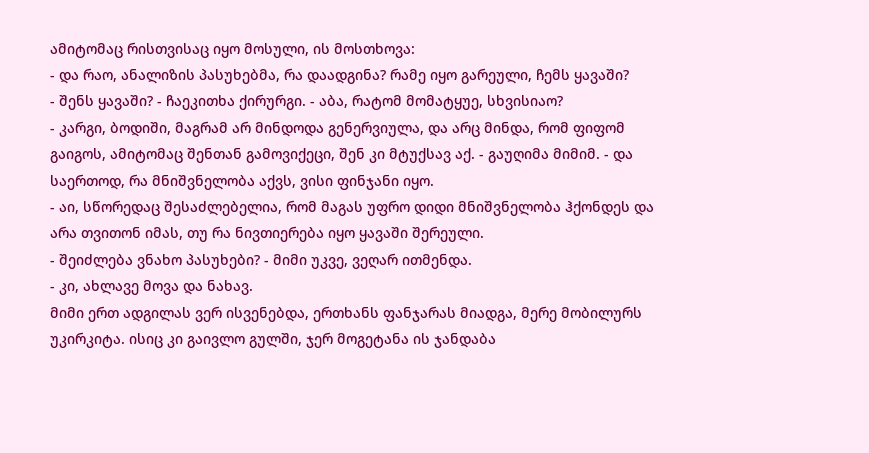ამიტომაც რისთვისაც იყო მოსული, ის მოსთხოვა:
- და რაო, ანალიზის პასუხებმა, რა დაადგინა? რამე იყო გარეული, ჩემს ყავაში?
- შენს ყავაში? - ჩაეკითხა ქირურგი. - აბა, რატომ მომატყუე, სხვისიაო?
- კარგი, ბოდიში, მაგრამ არ მინდოდა გენერვიულა, და არც მინდა, რომ ფიფომ გაიგოს, ამიტომაც შენთან გამოვიქეცი, შენ კი მტუქსავ აქ. - გაუღიმა მიმიმ. - და საერთოდ, რა მნიშვნელობა აქვს, ვისი ფინჯანი იყო.
- აი, სწორედაც შესაძლებელია, რომ მაგას უფრო დიდი მნიშვნელობა ჰქონდეს და არა თვითონ იმას, თუ რა ნივთიერება იყო ყავაში შერეული.
- შეიძლება ვნახო პასუხები? - მიმი უკვე, ვეღარ ითმენდა.
- კი, ახლავე მოვა და ნახავ.
მიმი ერთ ადგილას ვერ ისვენებდა, ერთხანს ფანჯარას მიადგა, მერე მობილურს უკირკიტა. ისიც კი გაივლო გულში, ჯერ მოგეტანა ის ჯანდაბა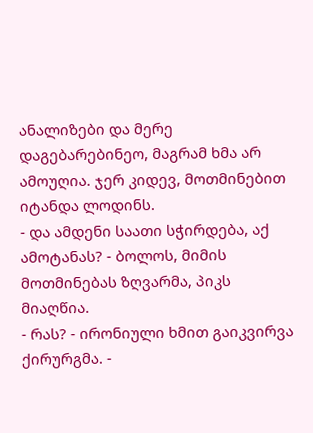ანალიზები და მერე დაგებარებინეო, მაგრამ ხმა არ ამოუღია. ჯერ კიდევ, მოთმინებით იტანდა ლოდინს.
- და ამდენი საათი სჭირდება, აქ ამოტანას? - ბოლოს, მიმის მოთმინებას ზღვარმა, პიკს მიაღწია.
- რას? - ირონიული ხმით გაიკვირვა ქირურგმა. -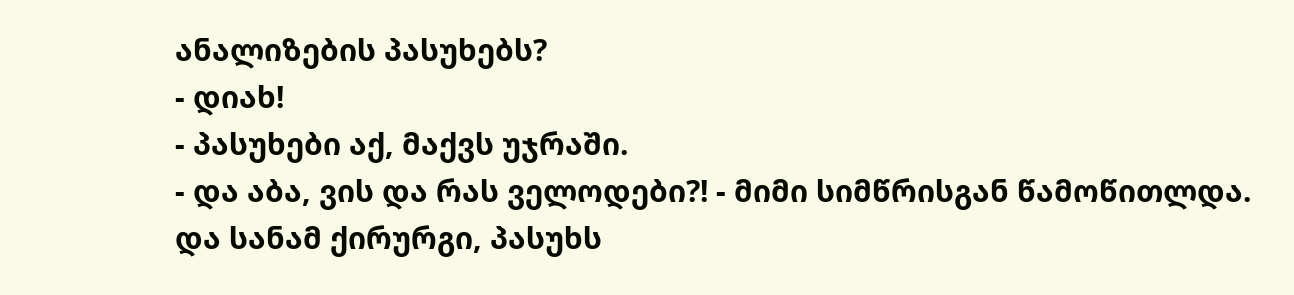ანალიზების პასუხებს?
- დიახ!
- პასუხები აქ, მაქვს უჯრაში.
- და აბა, ვის და რას ველოდები?! - მიმი სიმწრისგან წამოწითლდა.
და სანამ ქირურგი, პასუხს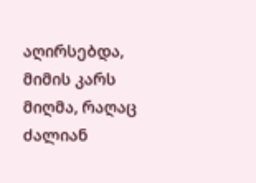აღირსებდა, მიმის კარს მიღმა, რაღაც ძალიან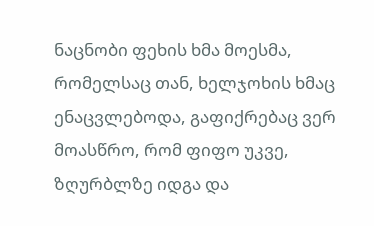ნაცნობი ფეხის ხმა მოესმა, რომელსაც თან, ხელჯოხის ხმაც ენაცვლებოდა, გაფიქრებაც ვერ მოასწრო, რომ ფიფო უკვე, ზღურბლზე იდგა და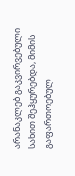არანაკლებ გაკვირვებული სახით შეჰყურებდა, მიმის გაფართოებულ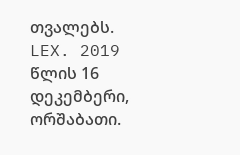თვალებს.
LEX. 2019 წლის 16 დეკემბერი, ორშაბათი.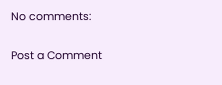No comments:

Post a Comment